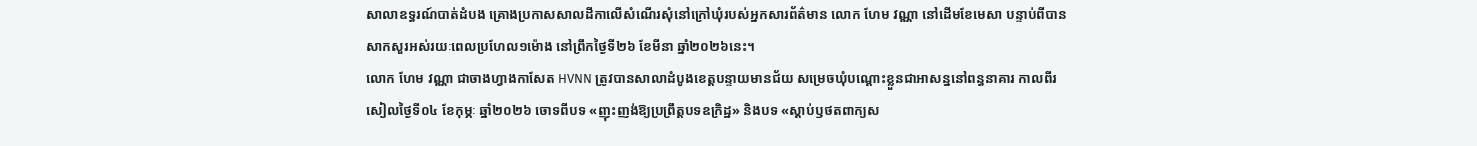សាលាឧទ្ធរណ៍បាត់ដំបង គ្រោងប្រកាសសាលដីកាលើសំណើរសុំនៅក្រៅឃុំរបស់អ្នកសារព័ត៌មាន លោក ហែម វណ្ណា នៅដើមខែមេសា បន្ទាប់ពីបានសាកសួរអស់រយៈពេលប្រហែល១ម៉ោង នៅព្រឹកថ្ងៃទី២៦ ខែមីនា ឆ្នាំ២០២៦នេះ។
លោក ហែម វណ្ណា ជាចាងហ្វាងកាសែត HVNN ត្រូវបានសាលាដំបូងខេត្តបន្ទាយមានជ័យ សម្រេចឃុំបណ្តោះខ្លួនជាអាសន្ននៅពន្ធនាគារ កាលពីរសៀលថ្ងៃទី០៤ ខែកុម្ភៈ ឆ្នាំ២០២៦ ចោទពីបទ «ញុះញង់ឱ្យប្រព្រឹត្តបទឧក្រិដ្ឋ» និងបទ «ស្តាប់ឫថតពាក្យស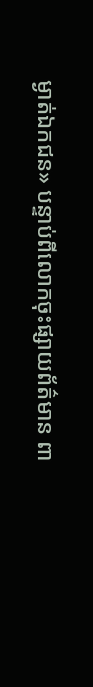ម្ងាត់ឯកជន» បន្ទាប់ពីលោកចុះផ្សាយព័ត៌មាន ពា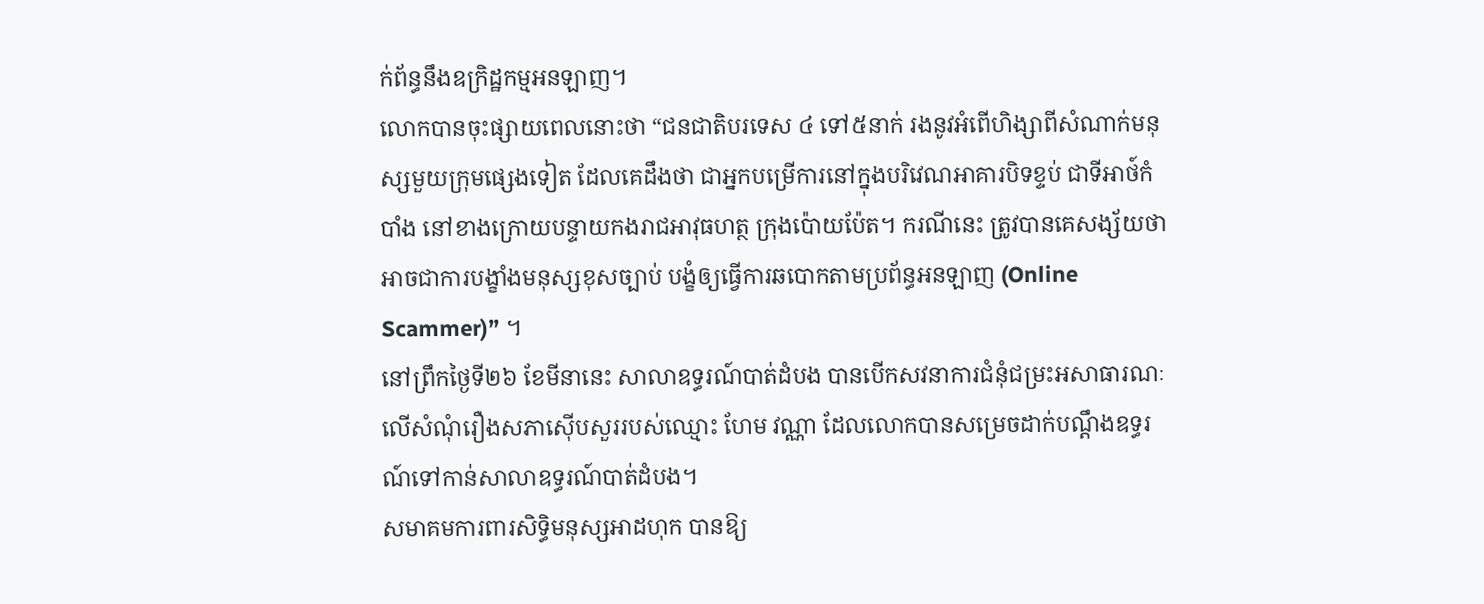ក់ព័ន្ធនឹងឧក្រិដ្ឋកម្មអនឡាញ។
លោកបានចុះផ្សាយពេលនោះថា “ជនជាតិបរទេស ៤ ទៅ៥នាក់ រងនូវអំពើហិង្សាពីសំណាក់មនុស្សមួយក្រុមផ្សេងទៀត ដែលគេដឹងថា ជាអ្នកបម្រើការនៅក្នុងបរិវេណអាគារបិទខ្ទប់ ជាទីអាថ៍កំបាំង នៅខាងក្រោយបន្ទាយកងរាជអាវុធហត្ថ ក្រុងប៉ោយប៉ែត។ ករណីនេះ ត្រូវបានគេសង្ស័យថាអាចជាការបង្ខាំងមនុស្សខុសច្បាប់ បង្ខំឲ្យធ្វើការឆបោកតាមប្រព័ន្ធអនឡាញ (Online Scammer)” ។
នៅព្រឹកថ្ងៃទី២៦ ខែមីនានេះ សាលាឧទ្ធរណ៍បាត់ដំបង បានបើកសវនាការជំនុំជម្រះអសាធារណៈលើសំណុំរឿងសភាស៊ើបសួររបស់ឈ្មោះ ហែម វណ្ណា ដែលលោកបានសម្រេចដាក់បណ្តឹងឧទ្ធរណ៍ទៅកាន់សាលាឧទ្ធរណ៍បាត់ដំបង។
សមាគមការពារសិទ្ធិមនុស្សអាដហុក បានឱ្យ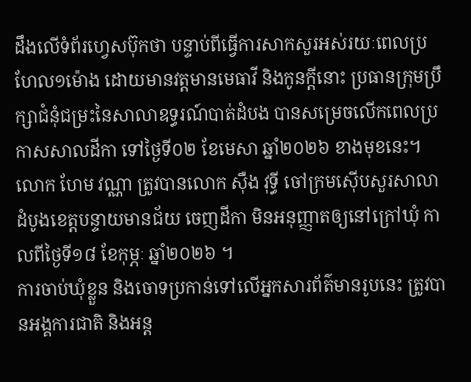ដឹងលើទំព័រហ្វេសប៊ុកថា បន្ទាប់ពីធ្វើការសាកសួរអស់រយៈពេលប្រហែល១ម៉ោង ដោយមានវត្តមានមេធាវី និងកូនក្តីនោះ ប្រធានក្រុមប្រឹក្សាជំនុំជម្រះនៃសាលាឧទ្ធរណ៍បាត់ដំបង បានសម្រេចលើកពេលប្រកាសសាលដីកា ទៅថ្ងៃទី០២ ខែមេសា ឆ្នាំ២០២៦ ខាងមុខនេះ។
លោក ហែម វណ្ណា ត្រូវបានលោក ស៊ឺង វុទ្ធី ចៅក្រមស៊ើបសួរសាលាដំបូងខេត្តបន្ទាយមានជ័យ ចេញដីកា មិនអនុញ្ញាតឲ្យនៅក្រៅឃុំ កាលពីថ្ងៃទី១៨ ខែកុម្ភៈ ឆ្នាំ២០២៦ ។
ការចាប់ឃុំខ្លួន និងចោទប្រកាន់ទៅលើអ្នកសារព័ត៌មានរូបនេះ ត្រូវបានអង្គការជាតិ និងអន្ត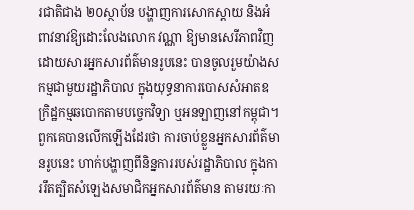រជាតិជាង ២០ស្ថាប័ន បង្ហាញការសោកស្តាយ និងអំពាវនាវឱ្យដោះលែងលោក វណ្ណា ឱ្យមានសេរីភាពវិញ ដោយសារអ្នកសារព័ត៌មានរូបនេះ បានចូលរួមយ៉ាងសកម្មជាមួយរដ្ឋាភិបាល ក្នុងយុទ្ធនាការបោសសំអាតឧក្រិដ្ឋកម្មឆបោកតាមបច្ចេកវិទ្យា ឬអនឡាញនៅកម្ពុជា។
ពួកគេបានលើកឡើងដែរថា ការចាប់ខ្លួនអ្នកសារព័ត៌មានរូបនេះ ហាក់បង្ហាញពីនិន្នការរបស់រដ្ឋាភិបាល ក្នុងការរឹតត្បិតសំឡេងសមាជិកអ្នកសារព័ត៌មាន តាមរយៈកា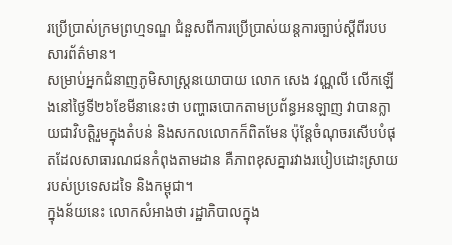រប្រើប្រាស់ក្រមព្រហ្មទណ្ឌ ជំនួសពីការប្រើប្រាស់យន្តការច្បាប់ស្តីពីរបបសារព័ត៌មាន។
សម្រាប់អ្នកជំនាញភូមិសាស្ត្រនយោបាយ លោក សេង វណ្ណលី លើកឡើងនៅថ្ងៃទី២៦ខែមីនានេះថា បញ្ហាឆបោកតាមប្រព័ន្ធអនឡាញ វាបានក្លាយជាវិបត្តិរួមក្នុងតំបន់ និងសកលលោកក៏ពិតមែន ប៉ុន្តែចំណុចរសើបបំផុតដែលសាធារណជនកំពុងតាមដាន គឺភាពខុសគ្នារវាងរបៀបដោះស្រាយរបស់ប្រទេសដទៃ និងកម្ពុជា។
ក្នុងន័យនេះ លោកសំអាងថា រដ្ឋាភិបាលក្នុង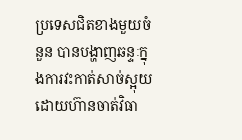ប្រទេសជិតខាងមួយចំនួន បានបង្ហាញឆន្ទៈក្នុងការវះកាត់សាច់ស្អុយ ដោយហ៊ានចាត់វិធា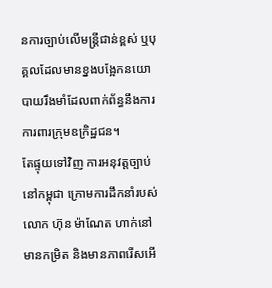នការច្បាប់លើមន្ត្រីជាន់ខ្ពស់ ឬបុគ្គលដែលមានខ្នងបង្អែកនយោបាយរឹងមាំដែលពាក់ព័ន្ធនឹងការការពារក្រុមឧក្រិដ្ឋជន។
តែផ្ទុយទៅវិញ ការអនុវត្តច្បាប់នៅកម្ពុជា ក្រោមការដឹកនាំរបស់លោក ហ៊ុន ម៉ាណែត ហាក់នៅមានកម្រិត និងមានភាពរើសអើ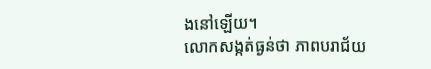ងនៅឡើយ។
លោកសង្កត់ធ្ងន់ថា ភាពបរាជ័យ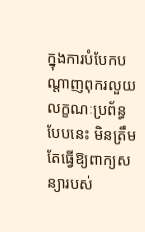ក្នុងការបំបែកបណ្តាញពុករលួយលក្ខណៈប្រព័ន្ធបែបនេះ មិនត្រឹមតែធ្វើឱ្យពាក្យសន្យារបស់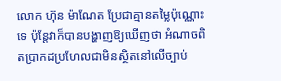លោក ហ៊ុន ម៉ាណែត ប្រែជាគ្មានតម្លៃប៉ុណ្ណោះទេ ប៉ុន្តែវាក៏បានបង្ហាញឱ្យឃើញថា អំណាចពិតប្រាកដប្រហែលជាមិនស្ថិតនៅលើច្បាប់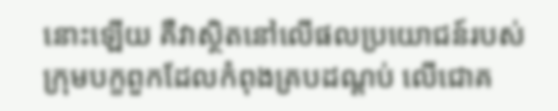នោះឡើយ គឺវាស្ថិតនៅលើផលប្រយោជន៍របស់ក្រុមបក្ខពួកដែលកំពុងគ្របដណ្តប់ លើជោគ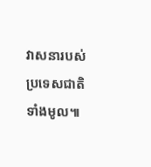វាសនារបស់ប្រទេសជាតិទាំងមូល៕